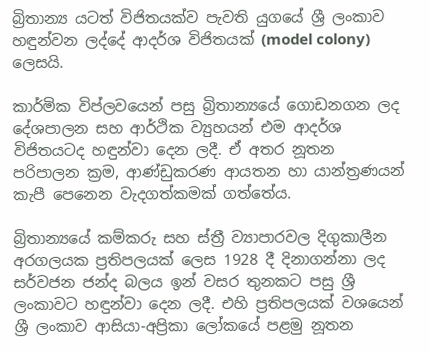බ්‍රිතාන්‍ය යටත් විජිතයක්ව පැවති යුගයේ ශ්‍රී ලංකාව හඳුන්වන ලද්දේ ආදර්ශ විජිතයක් (model colony) ලෙසයි.

කාර්මික විප්ලවයෙන් පසු බ්‍රිතාන්‍යයේ ගොඩනගන ලද දේශපාලන සහ ආර්ථික ව්‍යුහයන් එම ආදර්ශ විජිතයටද හඳුන්වා දෙන ලදී. ඒ අතර නූතන පරිපාලන ක්‍රම, ආණ්ඩුකරණ ආයතන හා යාන්ත්‍රණයන් කැපී පෙනෙන වැදගත්කමක් ගත්තේය.

බ්‍රිතාන්‍යයේ කම්කරු සහ ස්ත්‍රී ව්‍යාපාරවල දිගුකාලීන අරගලයක ප්‍රතිපලයක් ලෙස 1928 දී දිනාගන්නා ලද සර්වජන ජන්ද බලය ඉන් වසර තුනකට පසු ශ්‍රී ලංකාවට හඳුන්වා දෙන ලදී. එහි ප්‍රතිපලයක් වශයෙන් ශ්‍රී ලංකාව ආසියා-අප්‍රිකා ලෝකයේ පළමු නූතන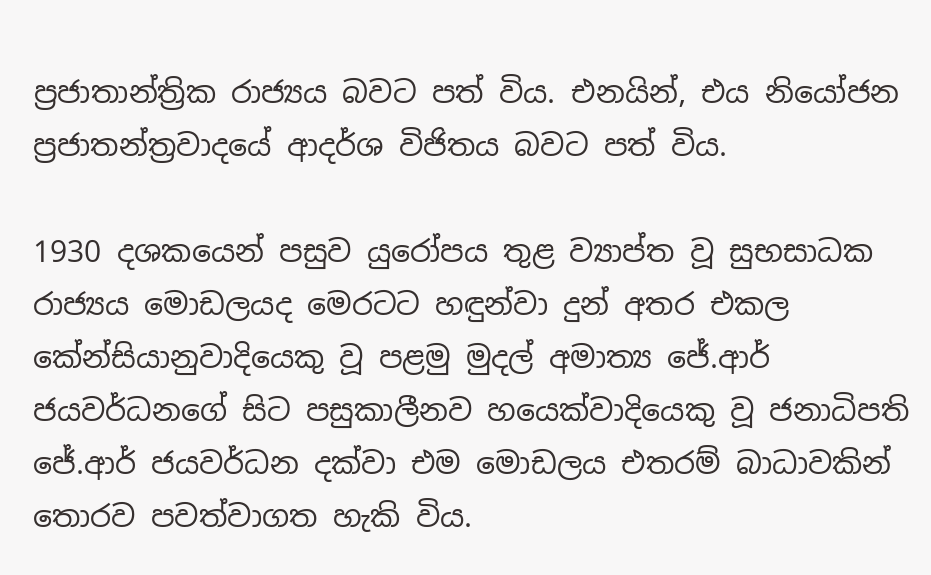ප්‍රජාතාන්ත්‍රික රාජ්‍යය බවට පත් විය. එනයින්, එය නියෝජන ප්‍රජාතන්ත්‍රවාදයේ ආදර්ශ විජිතය බවට පත් විය.

1930 දශකයෙන් පසුව යුරෝපය තුළ ව්‍යාප්ත වූ සුභසාධක රාජ්‍යය මොඩලයද මෙරටට හඳුන්වා දුන් අතර එකල කේන්සියානුවාදියෙකු වූ පළමු මුදල් අමාත්‍ය ජේ.ආර් ජයවර්ධනගේ සිට පසුකාලීනව හයෙක්වාදියෙකු වූ ජනාධිපති ජේ.ආර් ජයවර්ධන දක්වා එම මොඩලය එතරම් බාධාවකින් තොරව පවත්වාගත හැකි විය.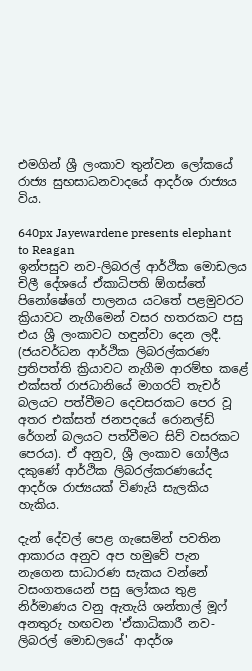එමගින් ශ්‍රී ලංකාව තුන්වන ලෝකයේ රාජ්‍ය සුභසාධනවාදයේ ආදර්ශ රාජ්‍යය විය.

640px Jayewardene presents elephant to Reagan
ඉන්පසුව නව-ලිබරල් ආර්ථික මොඩලය චිලී දේශයේ ඒකාධිපති ඕගස්තේ පිනෝෂේගේ පාලනය යටතේ පළමුවරට ක්‍රියාවට නැගීමෙන් වසර හතරකට පසු එය ශ්‍රී ලංකාවට හඳුන්වා දෙන ලදී. (ජයවර්ධන ආර්ථික ලිබරල්කරණ ප්‍රතිපත්ති ක්‍රියාවට නැගීම ආරම්භ කළේ එක්සත් රාජධානියේ මාගරට් තැචර් බලයට පත්වීමට දෙවසරකට පෙර වූ අතර එක්සත් ජනපදයේ රොනල්ඩ් රේගන් බලයට පත්වීමට සිව් වසරකට පෙරය). ඒ අනුව, ශ්‍රී ලංකාව ගෝලීය දකුණේ ආර්ථික ලිබරල්කරණයේද ආදර්ශ රාජ්‍යයක් විණැයි සැලකිය හැකිය.

දැන් දේවල් පෙළ ගැසෙමින් පවතින ආකාරය අනුව අප හමුවේ පැන නැගෙන සාධාරණ සැකය වන්නේ වසංගතයෙන් පසු ලෝකය තුළ නිර්මාණය වනු ඇතැයි ශන්තාල් මූෆ් අනතුරු හඟවන 'ඒකාධිකාරී නව-ලිබරල් මොඩලයේ' ආදර්ශ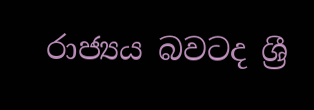රාජ්‍යය බවටද ශ්‍රී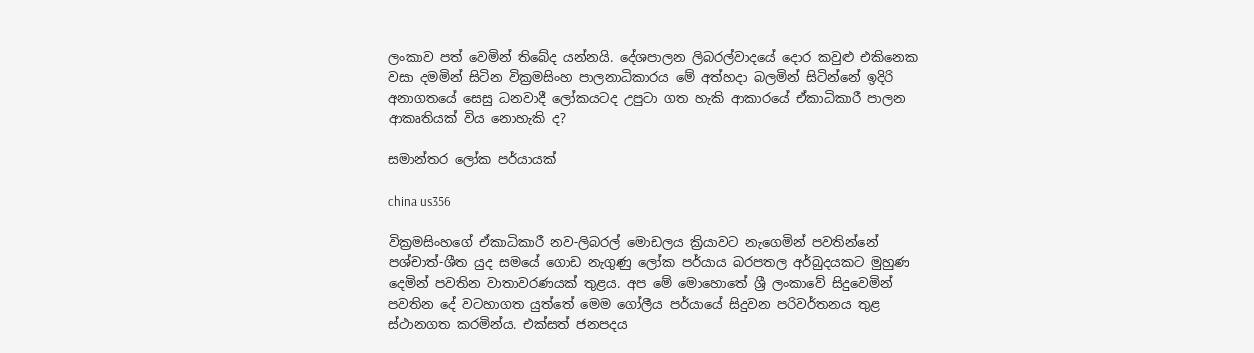ලංකාව පත් වෙමින් තිබේද යන්නයි. දේශපාලන ලිබරල්වාදයේ දොර කවුළු එකිනෙක වසා දමමින් සිටින වික්‍රමසිංහ පාලනාධිකාරය මේ අත්හදා බලමින් සිටින්නේ ඉදිරි අනාගතයේ සෙසු ධනවාදී ලෝකයටද උපුටා ගත හැකි ආකාරයේ ඒකාධිකාරී පාලන ආකෘතියක් විය නොහැකි ද?

සමාන්තර ලෝක පර්යායක්

china us356

වික්‍රමසිංහගේ ඒකාධිකාරී නව-ලිබරල් මොඩලය ක්‍රියාවට නැගෙමින් පවතින්නේ පශ්චාත්-ශීත යුද සමයේ ගොඩ නැගුණු ලෝක පර්යාය බරපතල අර්බුදයකට මුහුණ දෙමින් පවතින වාතාවරණයක් තුළය. අප මේ මොහොතේ ශ්‍රී ලංකාවේ සිදුවෙමින් පවතින දේ වටහාගත යුත්තේ මෙම ගෝලීය පර්යායේ සිදුවන පරිවර්තනය තුළ ස්ථානගත කරමින්ය. එක්සත් ජනපදය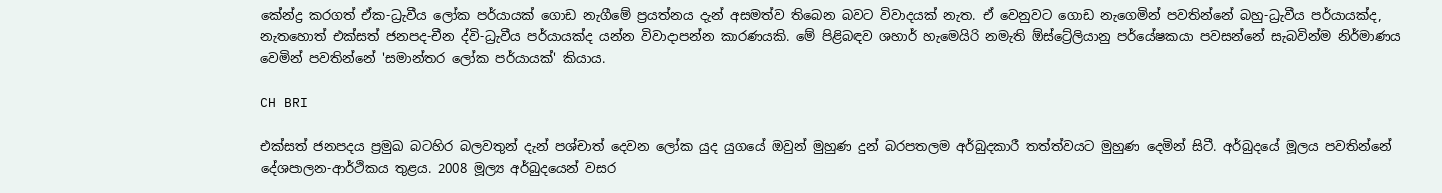කේන්ද්‍ර කරගත් ඒක-ධ්‍රැවීය ලෝක පර්යායක් ගොඩ නැගීමේ ප්‍රයත්නය දැන් අසමත්ව තිබෙන බවට විවාදයක් නැත. ඒ වෙනුවට ගොඩ නැගෙමින් පවතින්නේ බහු-ධ්‍රැවීය පර්යායක්ද, නැතහොත් එක්සත් ජනපද-චීන ද්වි-ධ්‍රැවීය පර්යායක්ද යන්න විවාදාපන්න කාරණයකි. මේ පිළිබඳව ශහාර් හැමෙයිරි නමැති ඕස්ට්‍රේලියානු පර්යේෂකයා පවසන්නේ සැබවින්ම නිර්මාණය වෙමින් පවතින්නේ 'සමාන්තර ලෝක පර්යායක්' කියාය.

CH BRI

එක්සත් ජනපදය ප්‍රමුඛ බටහිර බලවතුන් දැන් පශ්චාත් දෙවන ලෝක යුද යුගයේ ඔවුන් මුහුණ දුන් බරපතලම අර්බුදකාරී තත්ත්වයට මුහුණ දෙමින් සිටී. අර්බුදයේ මූලය පවතින්නේ දේශපාලන-ආර්ථිකය තුළය. 2008 මූල්‍ය අර්බුදයෙන් වසර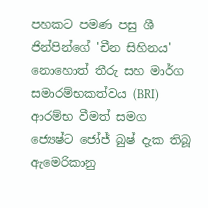පහකට පමණ පසු ශී ජින්පින්ගේ 'චීන සිහිනය' නොහොත් තීරු සහ මාර්ග සමාරම්භකත්වය (BRI) ආරම්භ වීමත් සමග ජ්‍යෙෂ්ට ජෝජ් බුෂ් දැක තිබූ ඇමෙරිකානු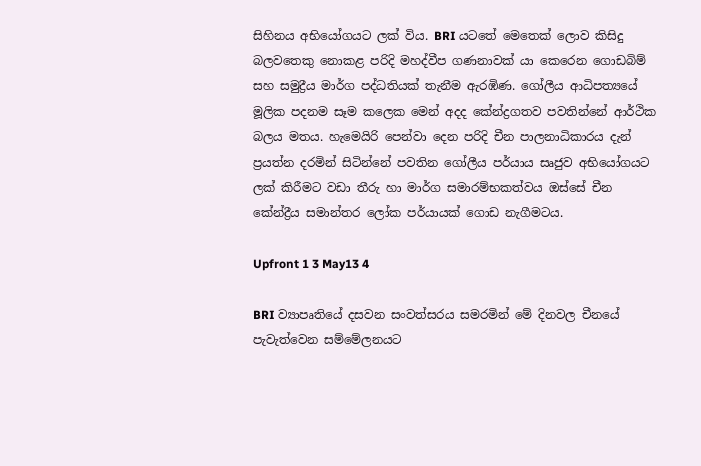සිහිනය අභියෝගයට ලක් විය. BRI යටතේ මෙතෙක් ලොව කිසිදු බලවතෙකු නොකළ පරිදි මහද්වීප ගණනාවක් යා කෙරෙන ගොඩබිම් සහ සමුද්‍රීය මාර්ග පද්ධතියක් තැනීම ඇරඹිණ. ගෝලීය ආධිපත්‍යයේ මූලික පදනම සෑම කලෙක මෙන් අදද කේන්ද්‍රගතව පවතින්නේ ආර්ථික බලය මතය. හැමෙයිරි පෙන්වා දෙන පරිදි චීන පාලනාධිකාරය දැන් ප්‍රයත්න දරමින් සිටින්නේ පවතින ගෝලීය පර්යාය සෘජුව අභියෝගයට ලක් කිරීමට වඩා තීරු හා මාර්ග සමාරම්භකත්වය ඔස්සේ චීන කේන්ද්‍රීය සමාන්තර ලෝක පර්යායක් ගොඩ නැගීමටය.

Upfront 1 3 May13 4

BRI ව්‍යාපෘතියේ දසවන සංවත්සරය සමරමින් මේ දිනවල චීනයේ පැවැත්වෙන සම්මේලනයට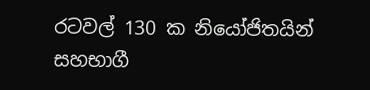රටවල් 130 ක නියෝජිතයින් සහභාගී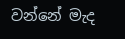වන්නේ මැද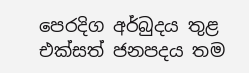පෙරදිග අර්බුදය තුළ එක්සත් ජනපදය තම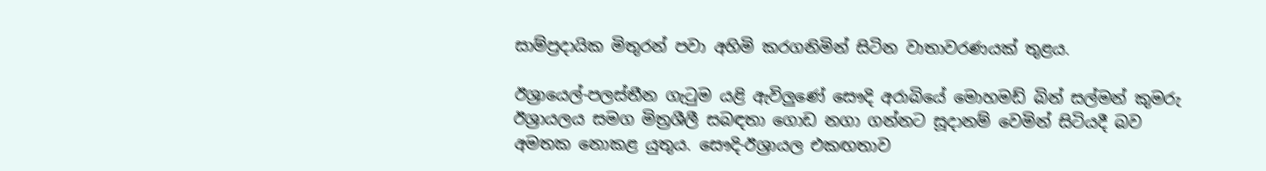සාම්ප්‍රදායික මිතුරන් පවා අහිමි කරගනිමින් සිටින වාතාවරණයක් තුළය.

ඊශ්‍රායෙල්-පලස්තීන ගැටුම යළි ඇවිලුණේ සෞදි අරාබියේ මොහමඩ් බින් සල්මන් කුමරු ඊශ්‍රායලය සමග මිත්‍රශීලී සබඳතා ගොඩ නගා ගන්නට සූදානම් වෙමින් සිටියදී බව අමතක නොකළ යුතුය. සෞදි-ඊශ්‍රායල එකඟතාව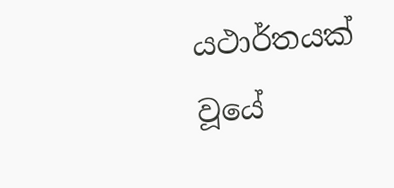යථාර්තයක් වූයේ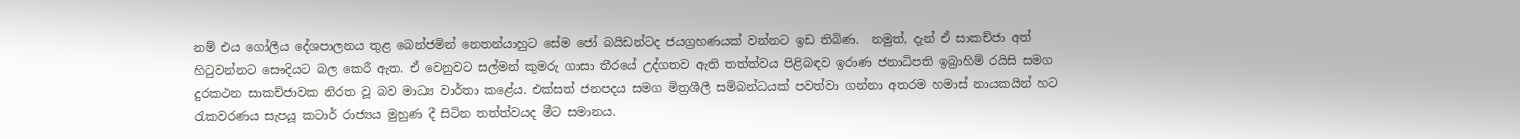නම් එය ගෝලීය දේශපාලනය තුළ බෙන්ජමින් නෙතන්යාහුට සේම ජෝ බයිඩන්ටද ජයග්‍රහණයක් වන්නට ඉඩ තිබිණ.  නමුත්, දැන් ඒ සාකච්ජා අත් හිටුවන්නට සෞදියට බල කෙරී ඇත. ඒ වෙනුවට සල්මන් කුමරු ගාසා තීරයේ උද්ගතව ඇති තත්ත්වය පිළිබඳව ඉරාණ ජනාධිපති ඉබ්‍රාහිම් රයිසි සමග දුරකථන සාකච්ජාවක නිරත වූ බව මාධ්‍ය වාර්තා කළේය. එක්සත් ජනපදය සමග මිත්‍රශීලී සම්බන්ධයක් පවත්වා ගන්නා අතරම හමාස් නායකයින් හට රැකවරණය සැපයූ කටාර් රාජ්‍යය මුහුණ දී සිටින තත්ත්වයද මීට සමානය.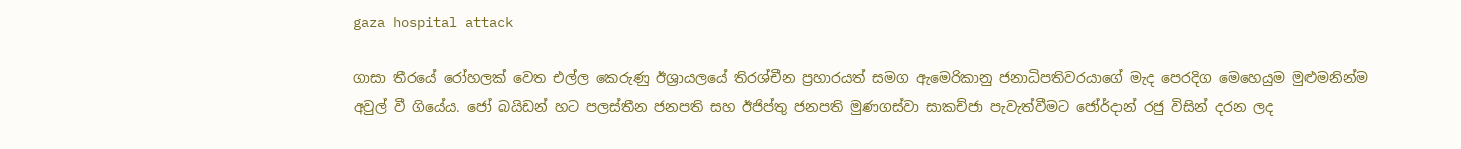gaza hospital attack

ගාසා තීරයේ රෝහලක් වෙත එල්ල කෙරුණු ඊශ්‍රායලයේ තිරශ්චීන ප්‍රහාරයත් සමග ඇමෙරිකානු ජනාධිපතිවරයාගේ මැද පෙරදිග මෙහෙයුම මුළුමනින්ම අවුල් වී ගියේය. ජෝ බයිඩන් හට පලස්තීන ජනපති සහ ඊජිප්තු ජනපති මුණගස්වා සාකච්ජා පැවැත්වීමට ජෝර්දාන් රජු විසින් දරන ලද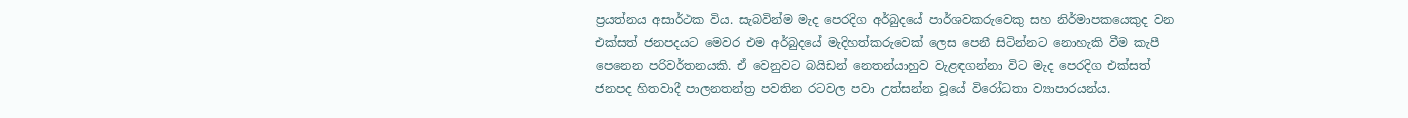ප්‍රයත්නය අසාර්ථක විය. සැබවින්ම මැද පෙරදිග අර්බුදයේ පාර්ශවකරුවෙකු සහ නිර්මාපකයෙකුද වන එක්සත් ජනපදයට මෙවර එම අර්බුදයේ මැදිහත්කරුවෙක් ලෙස පෙනී සිටින්නට නොහැකි වීම කැපී පෙනෙන පරිවර්තනයකි. ඒ වෙනුවට බයිඩන් නෙතන්යාහුව වැළඳගන්නා විට මැද පෙරදිග එක්සත් ජනපද හිතවාදී පාලනතන්ත්‍ර පවතින රටවල පවා උත්සන්න වූයේ විරෝධතා ව්‍යාපාරයන්ය.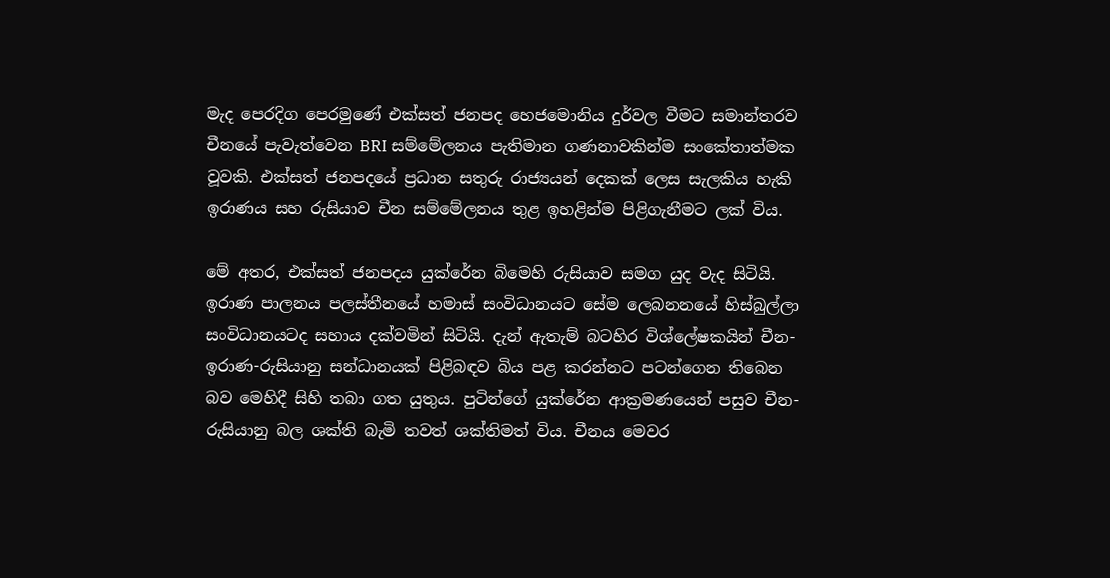මැද පෙරදිග පෙරමුණේ එක්සත් ජනපද හෙජමොනිය දුර්වල වීමට සමාන්තරව චීනයේ පැවැත්වෙන BRI සම්මේලනය පැතිමාන ගණනාවකින්ම සංකේතාත්මක වූවකි. එක්සත් ජනපදයේ ප්‍රධාන සතුරු රාජ්‍යයන් දෙකක් ලෙස සැලකිය හැකි ඉරාණය සහ රුසියාව චීන සම්මේලනය තුළ ඉහළින්ම පිළිගැනීමට ලක් විය.

මේ අතර, එක්සත් ජනපදය යුක්රේන බිමෙහි රුසියාව සමග යුද වැද සිටියි. ඉරාණ පාලනය පලස්තීනයේ හමාස් සංවිධානයට සේම ලෙබනනයේ හිස්බුල්ලා සංවිධානයටද සහාය දක්වමින් සිටියි. දැන් ඇතැම් බටහිර විශ්ලේෂකයින් චීන-ඉරාණ-රුසියානු සන්ධානයක් පිළිබඳව බිය පළ කරන්නට පටන්ගෙන තිබෙන බව මෙහිදී සිහි තබා ගත යුතුය. පුටින්ගේ යුක්රේන ආක්‍රමණයෙන් පසුව චීන-රුසියානු බල ශක්ති බැමි තවත් ශක්තිමත් විය. චීනය මෙවර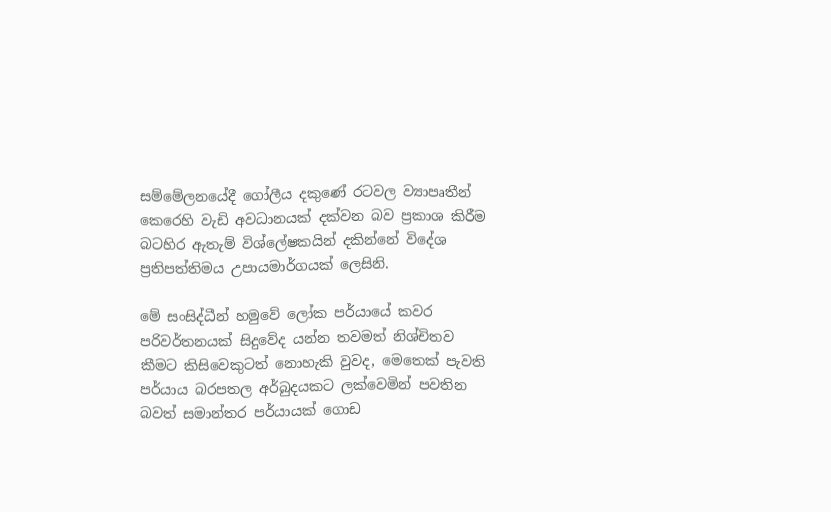සම්මේලනයේදී ගෝලීය දකුණේ රටවල ව්‍යාපෘතීන් කෙරෙහි වැඩි අවධානයක් දක්වන බව ප්‍රකාශ කිරීම බටහිර ඇතැම් විශ්ලේෂකයින් දකින්නේ විදේශ ප්‍රතිපත්තිමය උපායමාර්ගයක් ලෙසිනි.

මේ සංසිද්ධීන් හමුවේ ලෝක පර්යායේ කවර පරිවර්තනයක් සිදුවේද යන්න තවමත් නිශ්චිතව කීමට කිසිවෙකුටත් නොහැකි වුවද, මෙතෙක් පැවති පර්යාය බරපතල අර්බුදයකට ලක්වෙමින් පවතින බවත් සමාන්තර පර්යායක් ගොඩ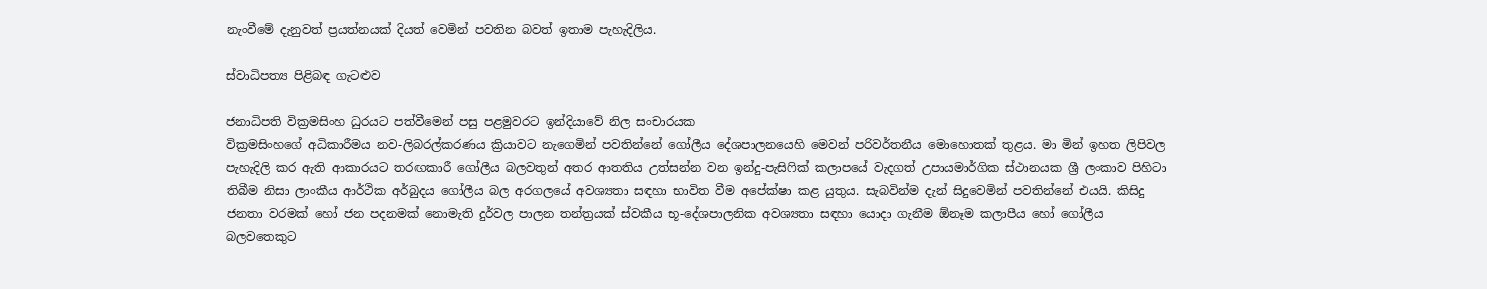නැංවීමේ දැනුවත් ප්‍රයත්නයක් දියත් වෙමින් පවතින බවත් ඉතාම පැහැදිලිය.

ස්වාධිපත්‍ය පිළිබඳ ගැටළුව

ජනාධිපති වික්‍රමසිංහ ධුරයට පත්වීමෙන් පසු පළමුවරට ඉන්දියාවේ නිල සංචාරයක
වික්‍රමසිංහගේ අධිකාරීමය නව-ලිබරල්කරණය ක්‍රියාවට නැගෙමින් පවතින්නේ ගෝලීය දේශපාලනයෙහි මෙවන් පරිවර්තනීය මොහොතක් තුළය. මා මින් ඉහත ලිපිවල පැහැදිලි කර ඇති ආකාරයට තරඟකාරී ගෝලීය බලවතුන් අතර ආතතිය උත්සන්න වන ඉන්දු-පැසිෆික් කලාපයේ වැදගත් උපායමාර්ගික ස්ථානයක ශ්‍රී ලංකාව පිහිටා තිබීම නිසා ලාංකීය ආර්ථික අර්බුදය ගෝලීය බල අරගලයේ අවශ්‍යතා සඳහා භාවිත වීම අපේක්ෂා කළ යුතුය. සැබවින්ම දැන් සිදුවෙමින් පවතින්නේ එයයි. කිසිදු ජනතා වරමක් හෝ ජන පදනමක් නොමැති දුර්වල පාලන තන්ත්‍රයක් ස්වකීය භූ-දේශපාලනික අවශ්‍යතා සඳහා යොදා ගැනීම ඕනෑම කලාපීය හෝ ගෝලීය බලවතෙකුට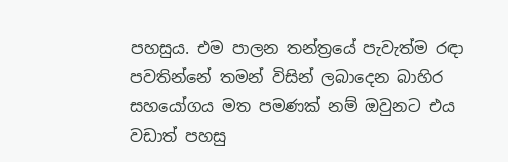පහසුය. එම පාලන තන්ත්‍රයේ පැවැත්ම රඳා පවතින්නේ තමන් විසින් ලබාදෙන බාහිර සහයෝගය මත පමණක් නම් ඔවුනට එය වඩාත් පහසු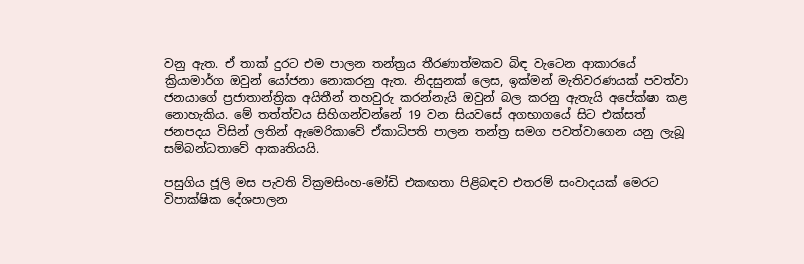වනු ඇත. ඒ තාක් දුරට එම පාලන තන්ත්‍රය තීරණාත්මකව බිඳ වැටෙන ආකාරයේ ක්‍රියාමාර්ග ඔවුන් යෝජනා නොකරනු ඇත. නිදසුනක් ලෙස, ඉක්මන් මැතිවරණයක් පවත්වා ජනයාගේ ප්‍රජාතාන්ත්‍රික අයිතීන් තහවුරු කරන්නැයි ඔවුන් බල කරනු ඇතැයි අපේක්ෂා කළ නොහැකිය. මේ තත්ත්වය සිහිගන්වන්නේ 19 වන සියවසේ අගභාගයේ සිට එක්සත් ජනපදය විසින් ලතින් ඇමෙරිකාවේ ඒකාධිපති පාලන තන්ත්‍ර සමග පවත්වාගෙන යනු ලැබූ සම්බන්ධතාවේ ආකෘතියයි.

පසුගිය ජූලි මස පැවති වික්‍රමසිංහ-මෝඩි එකඟතා පිළිබඳව එතරම් සංවාදයක් මෙරට විපාක්ෂික දේශපාලන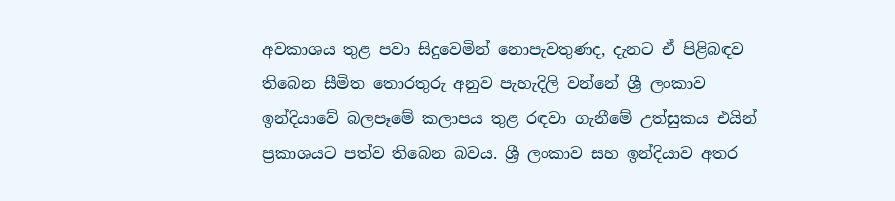අවකාශය තුළ පවා සිදුවෙමින් නොපැවතුණද, දැනට ඒ පිළිබඳව තිබෙන සීමිත තොරතුරු අනුව පැහැදිලි වන්නේ ශ්‍රී ලංකාව ඉන්දියාවේ බලපෑමේ කලාපය තුළ රඳවා ගැනීමේ උත්සුකය එයින් ප්‍රකාශයට පත්ව තිබෙන බවය. ශ්‍රී ලංකාව සහ ඉන්දියාව අතර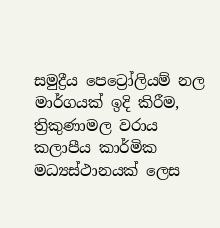සමුද්‍රීය පෙට්‍රෝලියම් නල මාර්ගයක් ඉදි කිරීම, ත්‍රිකුණාමල වරාය කලාපීය කාර්මික මධ්‍යස්ථානයක් ලෙස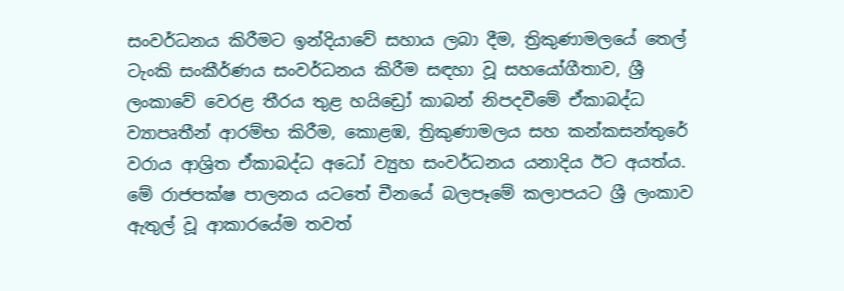සංවර්ධනය කිරීමට ඉන්දියාවේ සහාය ලබා දීම, ත්‍රිකුණාමලයේ තෙල් ටැංකි සංකීර්ණය සංවර්ධනය කිරීම සඳහා වූ සහයෝගීතාව, ශ්‍රී ලංකාවේ වෙරළ තීරය තුළ හයිඩ්‍රෝ කාබන් නිපදවීමේ ඒකාබද්ධ ව්‍යාපෘතීන් ආරම්භ කිරීම, කොළඹ, ත්‍රිකුණාමලය සහ කන්කසන්තුරේ වරාය ආශ්‍රිත ඒකාබද්ධ අධෝ ව්‍යුහ සංවර්ධනය යනාදිය ඊට අයත්ය. මේ රාජපක්ෂ පාලනය යටතේ චීනයේ බලපෑමේ කලාපයට ශ්‍රී ලංකාව ඇතුල් වූ ආකාරයේම තවත්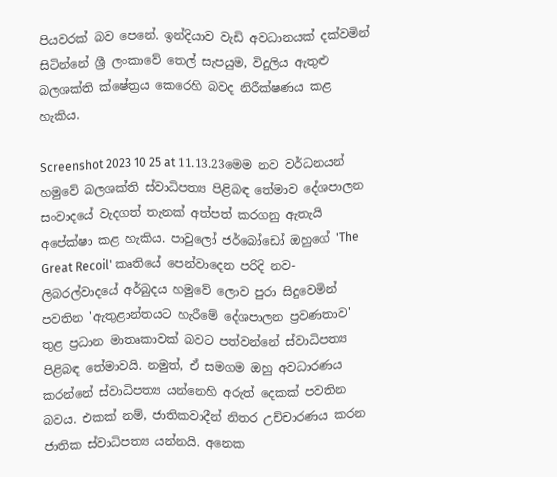පියවරක් බව පෙනේ. ඉන්දියාව වැඩි අවධානයක් දක්වමින් සිටින්නේ ශ්‍රී ලංකාවේ තෙල් සැපයුම, විදුලිය ඇතුළු බලශක්ති ක්ෂේත්‍රය කෙරෙහි බවද නිරීක්ෂණය කළ හැකිය.

Screenshot 2023 10 25 at 11.13.23මෙම නව වර්ධනයන් හමුවේ බලශක්ති ස්වාධිපත්‍ය පිළිබඳ තේමාව දේශපාලන සංවාදයේ වැදගත් තැනක් අත්පත් කරගනු ඇතැයි අපේක්ෂා කළ හැකිය. පාවුලෝ ජර්බෝඩෝ ඔහුගේ 'The Great Recoil' කෘතියේ පෙන්වාදෙන පරිදි නව-ලිබරල්වාදයේ අර්බුදය හමුවේ ලොව පුරා සිදුවෙමින් පවතින 'ඇතුළාන්තයට හැරීමේ දේශපාලන ප්‍රවණතාව' තුළ ප්‍රධාන මාතෘකාවක් බවට පත්වන්නේ ස්වාධිපත්‍ය පිළිබඳ තේමාවයි. නමුත්, ඒ සමගම ඔහු අවධාරණය කරන්නේ ස්වාධිපත්‍ය යන්නෙහි අරුත් දෙකක් පවතින බවය. එකක් නම්, ජාතිකවාදීන් නිතර උච්චාරණය කරන ජාතික ස්වාධිපත්‍ය යන්නයි. අනෙක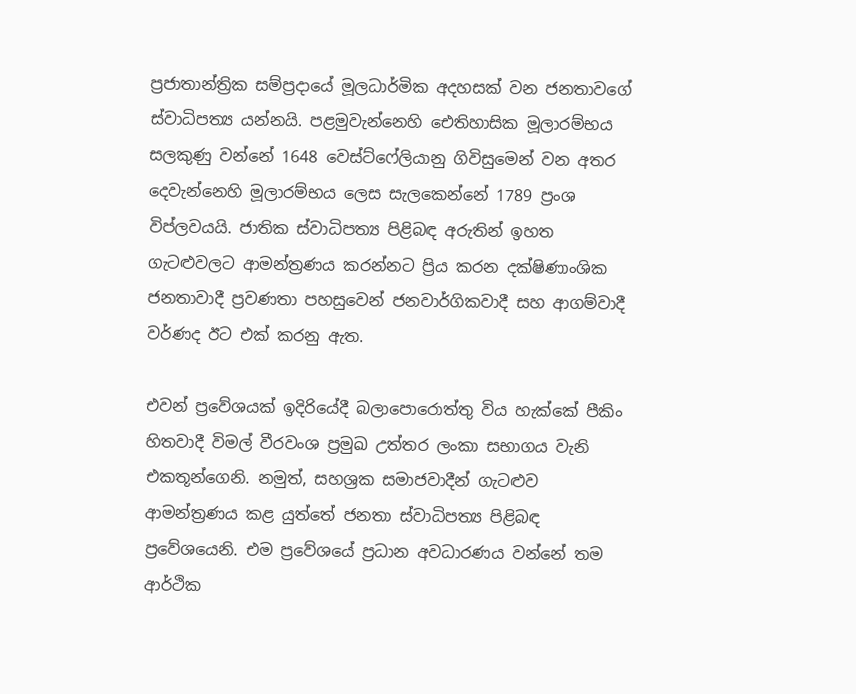ප්‍රජාතාන්ත්‍රික සම්ප්‍රදායේ මූලධාර්මික අදහසක් වන ජනතාවගේ ස්වාධිපත්‍ය යන්නයි. පළමුවැන්නෙහි ඓතිහාසික මූලාරම්භය සලකුණු වන්නේ 1648 වෙස්ට්ෆේලියානු ගිවිසුමෙන් වන අතර දෙවැන්නෙහි මූලාරම්භය ලෙස සැලකෙන්නේ 1789 ප්‍රංශ විප්ලවයයි. ජාතික ස්වාධිපත්‍ය පිළිබඳ අරුතින් ඉහත ගැටළුවලට ආමන්ත්‍රණය කරන්නට ප්‍රිය කරන දක්ෂිණාංශික ජනතාවාදී ප්‍රවණතා පහසුවෙන් ජනවාර්ගිකවාදී සහ ආගම්වාදී වර්ණද ඊට එක් කරනු ඇත.

එවන් ප්‍රවේශයක් ඉදිරියේදී බලාපොරොත්තු විය හැක්කේ පීකිං හිතවාදී විමල් වීරවංශ ප්‍රමුඛ උත්තර ලංකා සභාගය වැනි එකතූන්ගෙනි. නමුත්, සහශ්‍රක සමාජවාදීන් ගැටළුව ආමන්ත්‍රණය කළ යුත්තේ ජනතා ස්වාධිපත්‍ය පිළිබඳ ප්‍රවේශයෙනි. එම ප්‍රවේශයේ ප්‍රධාන අවධාරණය වන්නේ තම ආර්ථික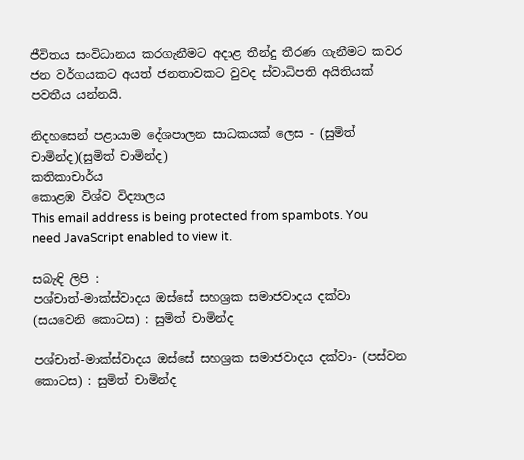ජීවිතය සංවිධානය කරගැනීමට අදාළ තීන්දු තීරණ ගැනීමට කවර ජන වර්ගයකට අයත් ජනතාවකට වුවද ස්වාධිපති අයිතියක් පවතීය යන්නයි.

නිදහසෙන් පළායාම දේශපාලන සාධකයක් ලෙස - (සුමිත් චාමින්ද)(සුමිත් චාමින්ද)
කතිකාචාර්ය
කොළඹ විශ්ව විද්‍යාලය
This email address is being protected from spambots. You need JavaScript enabled to view it.

සබැඳි ලිපි :
පශ්චාත්-මාක්ස්වාදය ඔස්සේ සහශ්‍රක සමාජවාදය දක්වා (සයවෙනි කොටස) : සුමිත් චාමින්ද

පශ්චාත්-මාක්ස්වාදය ඔස්සේ සහශ්‍රක සමාජවාදය දක්වා- (පස්වන කොටස) : සුමිත් චාමින්ද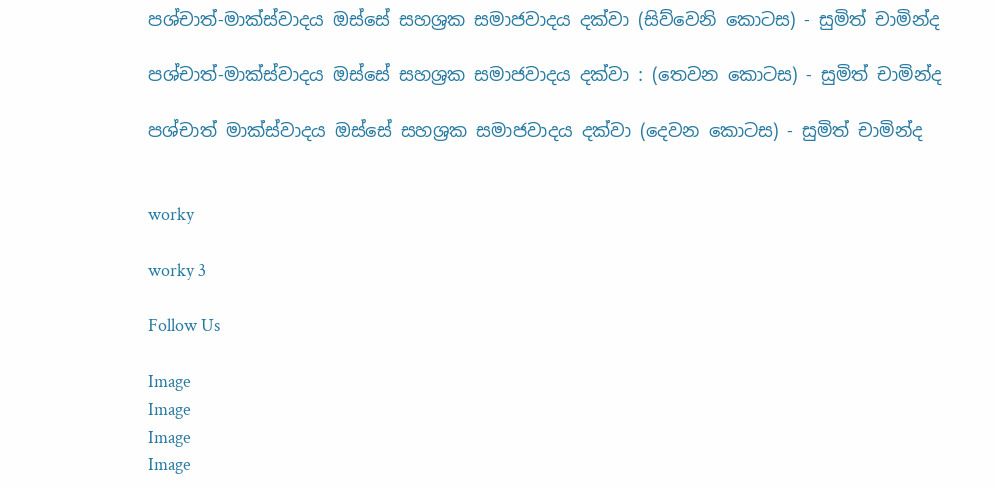පශ්චාත්-මාක්ස්වාදය ඔස්සේ සහශ්‍රක සමාජවාදය දක්වා (සිව්වෙනි කොටස) - සුමිත් චාමින්ද

පශ්චාත්-මාක්ස්වාදය ඔස්සේ සහශ්‍රක සමාජවාදය දක්වා : (තෙවන කොටස) - සුමිත් චාමින්ද

පශ්චාත් මාක්ස්වාදය ඔස්සේ සහශ්‍රක සමාජවාදය දක්වා (දෙවන කොටස) - සුමිත් චාමින්ද


worky

worky 3

Follow Us

Image
Image
Image
Image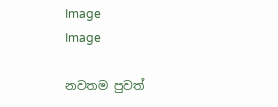Image
Image

නවතම පුවත්